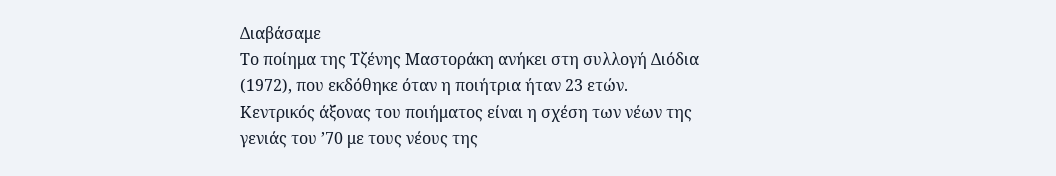Διαβάσαμε
Το ποίημα της Τζένης Μαστοράκη ανήκει στη συλλογή Διόδια (1972), που εκδόθηκε όταν η ποιήτρια ήταν 23 ετών. Κεντρικός άξονας του ποιήματος είναι η σχέση των νέων της γενιάς του ’70 με τους νέους της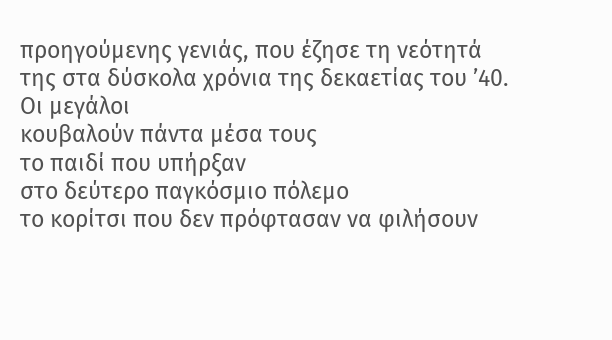προηγούμενης γενιάς, που έζησε τη νεότητά της στα δύσκολα χρόνια της δεκαετίας του ’40.
Oι μεγάλοι
κουβαλούν πάντα μέσα τους
το παιδί που υπήρξαν
στο δεύτερο παγκόσμιο πόλεμο
το κορίτσι που δεν πρόφτασαν να φιλήσουν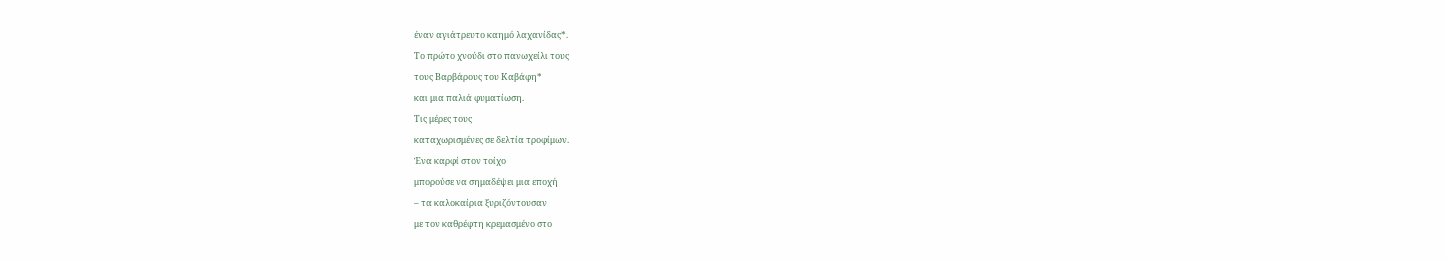έναν αγιάτρευτο καημό λαχανίδας*.
Το πρώτο χνούδι στο πανωχείλι τους
τους Βαρβάρους του Καβάφη*
και μια παλιά φυματίωση.
Τις μέρες τους
καταχωρισμένες σε δελτία τροφίμων.
Ένα καρφί στον τοίχο
μπορούσε να σημαδέψει μια εποχή
– τα καλοκαίρια ξυριζόντουσαν
με τον καθρέφτη κρεμασμένο στο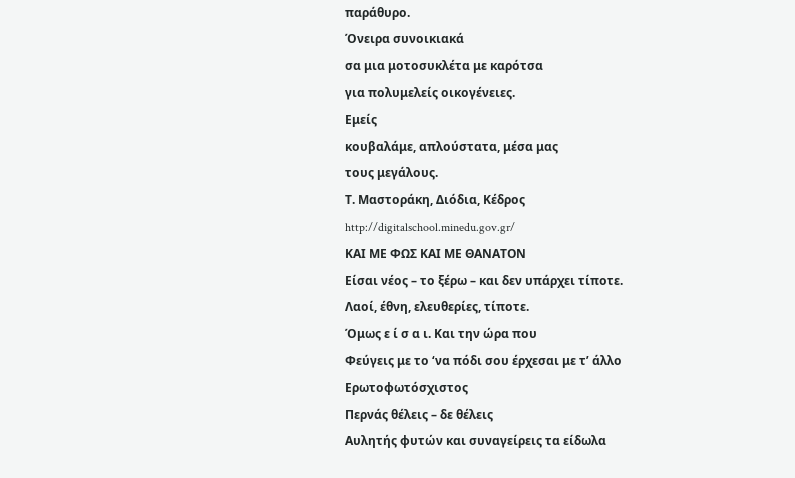παράθυρο.
Όνειρα συνοικιακά
σα μια μοτοσυκλέτα με καρότσα
για πολυμελείς οικογένειες.
Εμείς
κουβαλάμε, απλούστατα, μέσα μας
τους μεγάλους.
Τ. Μαστοράκη, Διόδια, Κέδρος
http://digitalschool.minedu.gov.gr/
ΚΑΙ ΜΕ ΦΩΣ ΚΑΙ ΜΕ ΘΑΝΑΤΟΝ
Είσαι νέος – το ξέρω – και δεν υπάρχει τίποτε.
Λαοί, έθνη, ελευθερίες, τίποτε.
Όμως ε ί σ α ι. Και την ώρα που
Φεύγεις με το ‘να πόδι σου έρχεσαι με τ’ άλλο
Ερωτοφωτόσχιστος
Περνάς θέλεις – δε θέλεις
Αυλητής φυτών και συναγείρεις τα είδωλα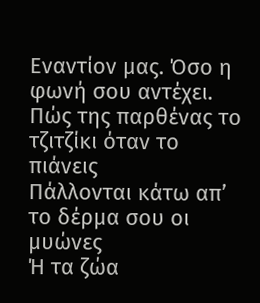Εναντίον μας. Όσο η φωνή σου αντέχει.
Πώς της παρθένας το τζιτζίκι όταν το πιάνεις
Πάλλονται κάτω απ’ το δέρμα σου οι μυώνες
Ή τα ζώα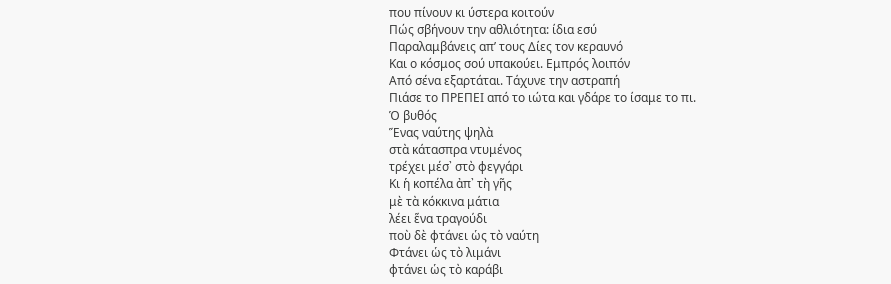που πίνουν κι ύστερα κοιτούν
Πώς σβήνουν την αθλιότητα: ίδια εσύ
Παραλαμβάνεις απ’ τους Δίες τον κεραυνό
Και ο κόσμος σού υπακούει. Εμπρός λοιπόν
Από σένα εξαρτάται. Τάχυνε την αστραπή
Πιάσε το ΠΡΕΠΕΙ από το ιώτα και γδάρε το ίσαμε το πι.
Ὁ βυθός
Ἕνας ναύτης ψηλὰ
στὰ κάτασπρα ντυμένος
τρέχει μέσ᾿ στὸ φεγγάρι
Κι ἡ κοπέλα ἀπ᾿ τὴ γῆς
μὲ τὰ κόκκινα μάτια
λέει ἕνα τραγούδι
ποὺ δὲ φτάνει ὡς τὸ ναύτη
Φτάνει ὡς τὸ λιμάνι
φτάνει ὡς τὸ καράβι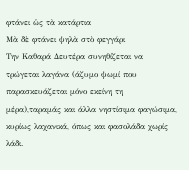φτάνει ὡς τὰ κατάρτια
Μὰ δὲ φτάνει ψηλὰ στὸ φεγγάρι
Την Καθαρά Δευτέρα συνηθίζεται να τρώγεται λαγάνα (άζυμο ψωμί που παρασκευάζεται μόνο εκείνη τη μέρα),ταραμάς και άλλα νηστίσιμα φαγώσιμα, κυρίως λαχανικά, όπως και φασολάδα χωρίς λάδι.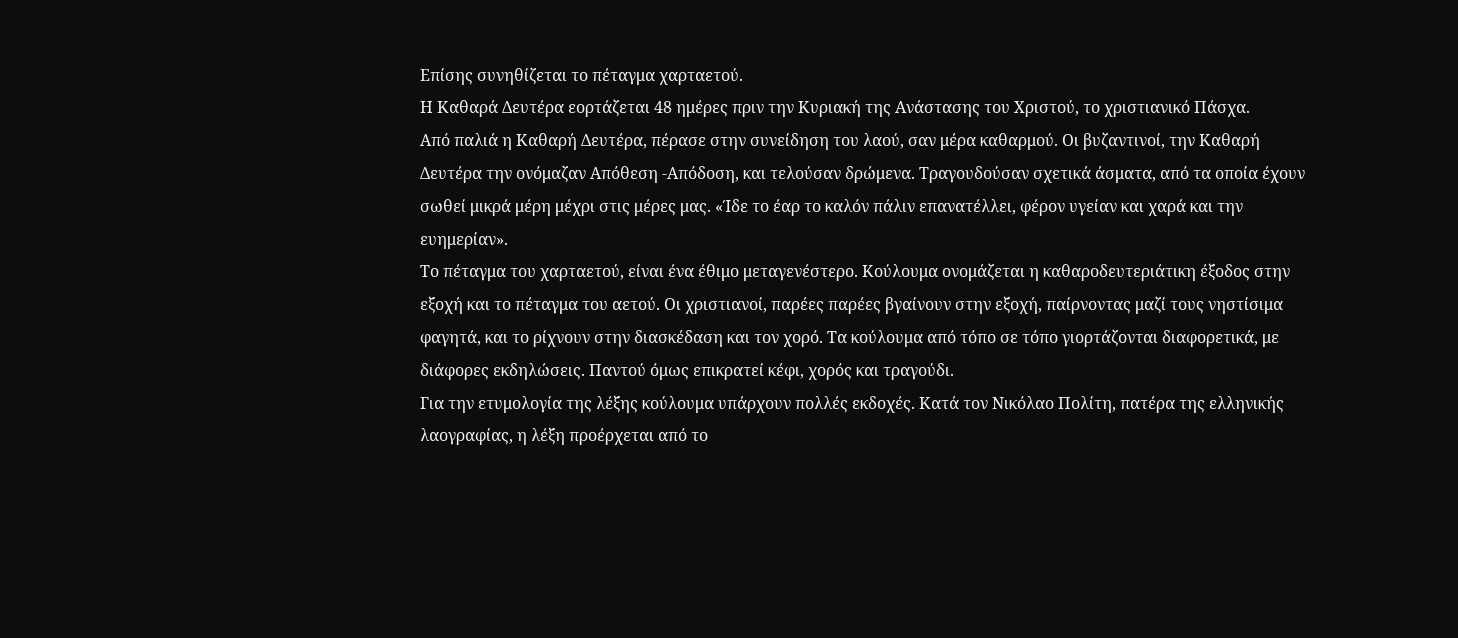Επίσης συνηθίζεται το πέταγμα χαρταετού.
Η Καθαρά Δευτέρα εορτάζεται 48 ημέρες πριν την Κυριακή της Ανάστασης του Χριστού, το χριστιανικό Πάσχα.
Από παλιά η Καθαρή Δευτέρα, πέρασε στην συνείδηση του λαού, σαν μέρα καθαρμού. Οι βυζαντινοί, την Καθαρή Δευτέρα την ονόμαζαν Απόθεση -Απόδοση, και τελούσαν δρώμενα. Τραγουδούσαν σχετικά άσματα, από τα οποία έχουν σωθεί μικρά μέρη μέχρι στις μέρες μας. «Ίδε το έαρ το καλόν πάλιν επανατέλλει, φέρον υγείαν και χαρά και την ευημερίαν».
Το πέταγμα του χαρταετού, είναι ένα έθιμο μεταγενέστερο. Κούλουμα ονομάζεται η καθαροδευτεριάτικη έξοδος στην εξοχή και το πέταγμα του αετού. Οι χριστιανοί, παρέες παρέες βγαίνουν στην εξοχή, παίρνοντας μαζί τους νηστίσιμα φαγητά, και το ρίχνουν στην διασκέδαση και τον χορό. Τα κούλουμα από τόπο σε τόπο γιορτάζονται διαφορετικά, με διάφορες εκδηλώσεις. Παντού όμως επικρατεί κέφι, χορός και τραγούδι.
Για την ετυμολογία της λέξης κούλουμα υπάρχουν πολλές εκδοχές. Κατά τον Νικόλαο Πολίτη, πατέρα της ελληνικής λαογραφίας, η λέξη προέρχεται από το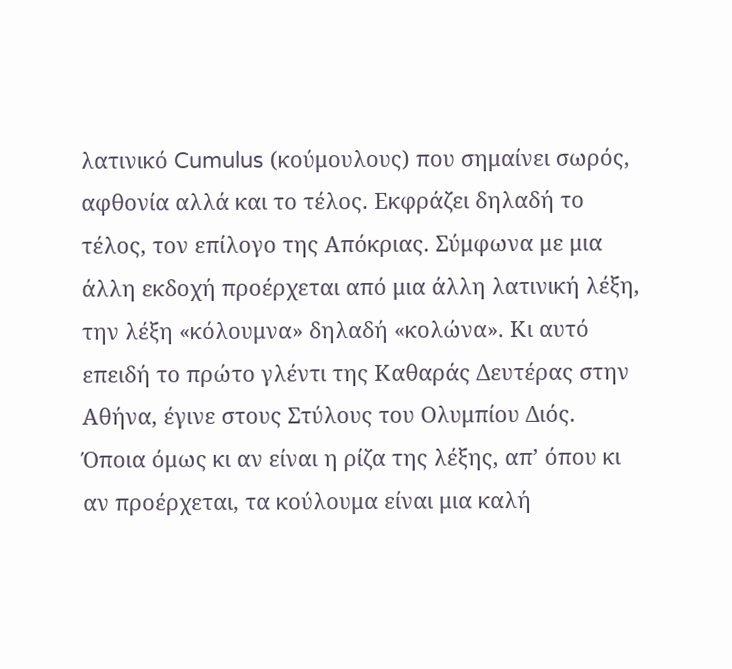λατινικό Cumulus (κούμουλους) που σημαίνει σωρός, αφθονία αλλά και το τέλος. Εκφράζει δηλαδή το τέλος, τον επίλογο της Απόκριας. Σύμφωνα με μια άλλη εκδοχή προέρχεται από μια άλλη λατινική λέξη, την λέξη «κόλουμνα» δηλαδή «κολώνα». Κι αυτό επειδή το πρώτο γλέντι της Καθαράς Δευτέρας στην Αθήνα, έγινε στους Στύλους του Ολυμπίου Διός.
Όποια όμως κι αν είναι η ρίζα της λέξης, απ’ όπου κι αν προέρχεται, τα κούλουμα είναι μια καλή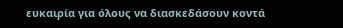ευκαιρία για όλους να διασκεδάσουν κοντά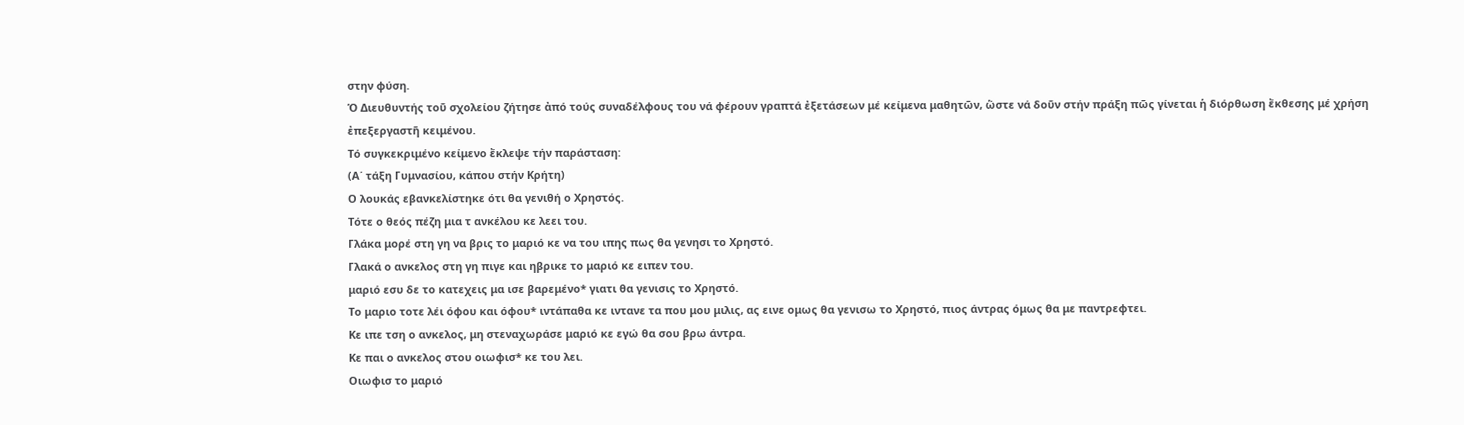στην φύση.
Ὁ Διευθυντής τοῦ σχολείου ζήτησε ἀπό τούς συναδέλφους του νά φέρουν γραπτά ἐξετάσεων μέ κείμενα μαθητῶν, ὥστε νά δοῦν στήν πράξη πῶς γίνεται ἡ διόρθωση ἔκθεσης μέ χρήση ἐπεξεργαστῆ κειμένου.
Τό συγκεκριμένο κείμενο ἔκλεψε τήν παράσταση:
(Α΄ τάξη Γυμνασίου, κάπου στήν Κρήτη)
Ο λουκάς εβανκελίστηκε ότι θα γενιθή ο Χρηστός.
Τότε ο θεός πέζη μια τ ανκέλου κε λεει του.
Γλάκα μορέ στη γη να βρις το μαριό κε να του ιπης πως θα γενησι το Χρηστό.
Γλακά ο ανκελος στη γη πιγε και ηβρικε το μαριό κε ειπεν του.
μαριό εσυ δε το κατεχεις μα ισε βαρεμένο* γιατι θα γενισις το Χρηστό.
Το μαριο τοτε λέι όφου και όφου* ιντάπαθα κε ιντανε τα που μου μιλις, ας εινε ομως θα γενισω το Χρηστό, πιος άντρας όμως θα με παντρεφτει.
Κε ιπε τση ο ανκελος, μη στεναχωράσε μαριό κε εγώ θα σου βρω άντρα.
Κε παι ο ανκελος στου οιωφισ* κε του λει.
Οιωφισ το μαριό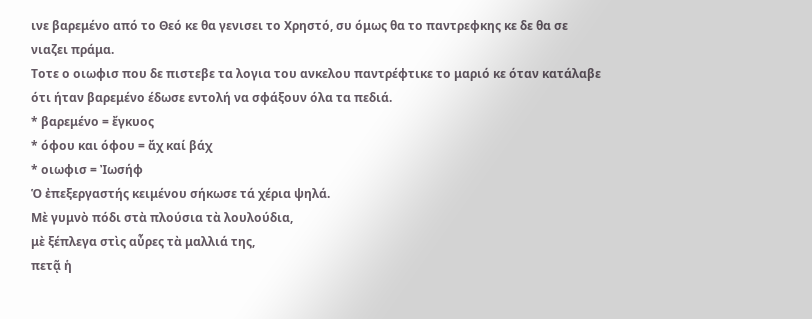ινε βαρεμένο από το Θεό κε θα γενισει το Χρηστό, συ όμως θα το παντρεφκης κε δε θα σε νιαζει πράμα.
Τοτε ο οιωφισ που δε πιστεβε τα λογια του ανκελου παντρέφτικε το μαριό κε όταν κατάλαβε ότι ήταν βαρεμένο έδωσε εντολή να σφάξουν όλα τα πεδιά.
* βαρεμένο = ἔγκυος
* όφου και όφου = ἄχ καί βάχ
* οιωφισ = Ἰωσήφ
Ὁ ἐπεξεργαστής κειμένου σήκωσε τά χέρια ψηλά.
Μὲ γυμνὸ πόδι στὰ πλούσια τὰ λουλούδια,
μὲ ξέπλεγα στὶς αὖρες τὰ μαλλιά της,
πετᾷ ἡ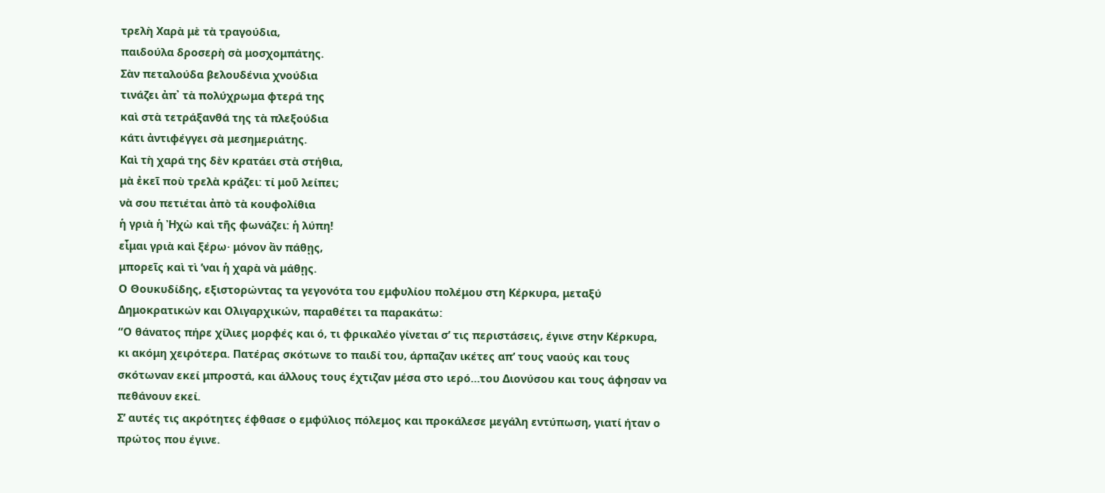τρελὴ Χαρὰ μὲ τὰ τραγούδια,
παιδούλα δροσερὴ σὰ μοσχομπάτης.
Σὰν πεταλούδα βελουδένια χνούδια
τινάζει ἀπ᾿ τὰ πολύχρωμα φτερά της
καὶ στὰ τετράξανθά της τὰ πλεξούδια
κάτι ἀντιφέγγει σὰ μεσημεριάτης.
Καὶ τὴ χαρά της δὲν κρατάει στὰ στήθια,
μὰ ἐκεῖ ποὺ τρελὰ κράζει: τί μοῦ λείπει;
νὰ σου πετιέται ἀπὸ τὰ κουφολίθια
ἡ γριὰ ἡ Ἠχὼ καὶ τῆς φωνάζει: ἡ λύπη!
εἶμαι γριὰ καὶ ξέρω· μόνον ἂν πάθῃς,
μπορεῖς καὶ τὶ ’ναι ἡ χαρὰ νὰ μάθῃς.
Ο Θουκυδίδης, εξιστορώντας τα γεγονότα του εμφυλίου πολέμου στη Κέρκυρα, μεταξύ Δημοκρατικών και Ολιγαρχικών, παραθέτει τα παρακάτω:
“Ο θάνατος πήρε χίλιες μορφές και ό, τι φρικαλέο γίνεται σ’ τις περιστάσεις, έγινε στην Κέρκυρα, κι ακόμη χειρότερα. Πατέρας σκότωνε το παιδί του, άρπαζαν ικέτες απ’ τους ναούς και τους σκότωναν εκεί μπροστά, και άλλους τους έχτιζαν μέσα στο ιερό…του Διονύσου και τους άφησαν να πεθάνουν εκεί.
Σ’ αυτές τις ακρότητες έφθασε ο εμφύλιος πόλεμος και προκάλεσε μεγάλη εντύπωση, γιατί ήταν ο πρώτος που έγινε.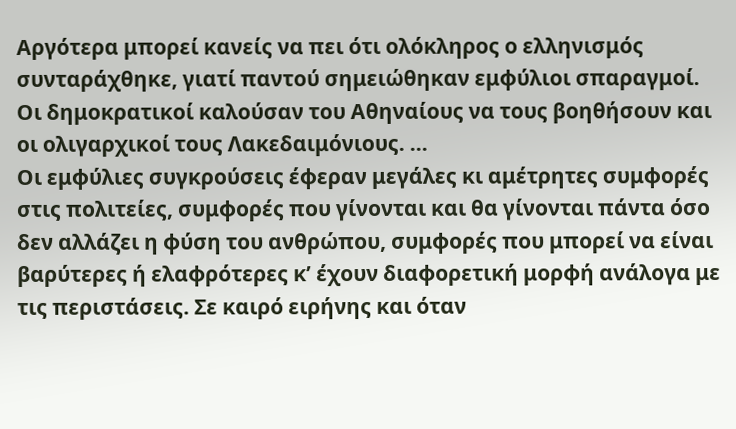Αργότερα μπορεί κανείς να πει ότι ολόκληρος ο ελληνισμός συνταράχθηκε, γιατί παντού σημειώθηκαν εμφύλιοι σπαραγμοί. Οι δημοκρατικοί καλούσαν του Αθηναίους να τους βοηθήσουν και οι ολιγαρχικοί τους Λακεδαιμόνιους. …
Οι εμφύλιες συγκρούσεις έφεραν μεγάλες κι αμέτρητες συμφορές στις πολιτείες, συμφορές που γίνονται και θα γίνονται πάντα όσο δεν αλλάζει η φύση του ανθρώπου, συμφορές που μπορεί να είναι βαρύτερες ή ελαφρότερες κ’ έχουν διαφορετική μορφή ανάλογα με τις περιστάσεις. Σε καιρό ειρήνης και όταν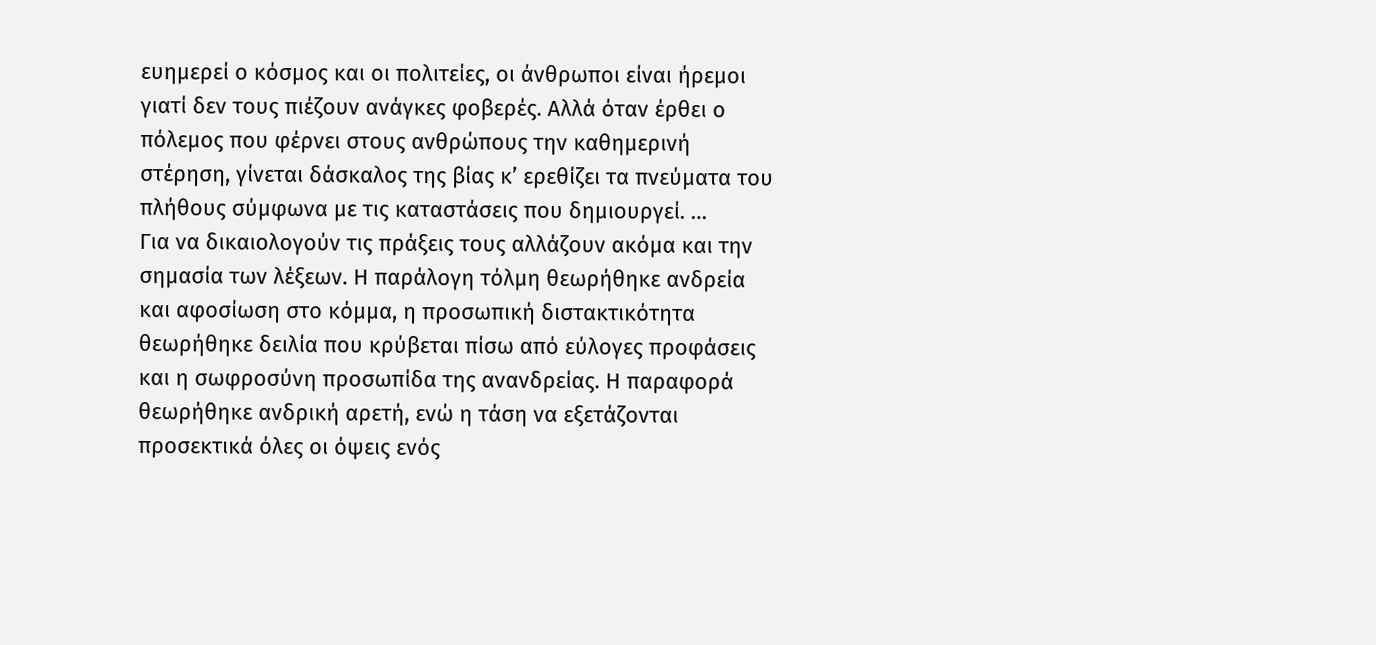ευημερεί ο κόσμος και οι πολιτείες, οι άνθρωποι είναι ήρεμοι γιατί δεν τους πιέζουν ανάγκες φοβερές. Αλλά όταν έρθει ο πόλεμος που φέρνει στους ανθρώπους την καθημερινή στέρηση, γίνεται δάσκαλος της βίας κ’ ερεθίζει τα πνεύματα του πλήθους σύμφωνα με τις καταστάσεις που δημιουργεί. …
Για να δικαιολογούν τις πράξεις τους αλλάζουν ακόμα και την σημασία των λέξεων. Η παράλογη τόλμη θεωρήθηκε ανδρεία και αφοσίωση στο κόμμα, η προσωπική διστακτικότητα θεωρήθηκε δειλία που κρύβεται πίσω από εύλογες προφάσεις και η σωφροσύνη προσωπίδα της ανανδρείας. Η παραφορά θεωρήθηκε ανδρική αρετή, ενώ η τάση να εξετάζονται προσεκτικά όλες οι όψεις ενός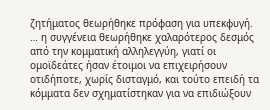ζητήματος θεωρήθηκε πρόφαση για υπεκφυγή.
… η συγγένεια θεωρήθηκε χαλαρότερος δεσμός από την κομματική αλληλεγγύη, γιατί οι ομοϊδεάτες ήσαν έτοιμοι να επιχειρήσουν οτιδήποτε, χωρίς δισταγμό, και τούτο επειδή τα κόμματα δεν σχηματίστηκαν για να επιδιώξουν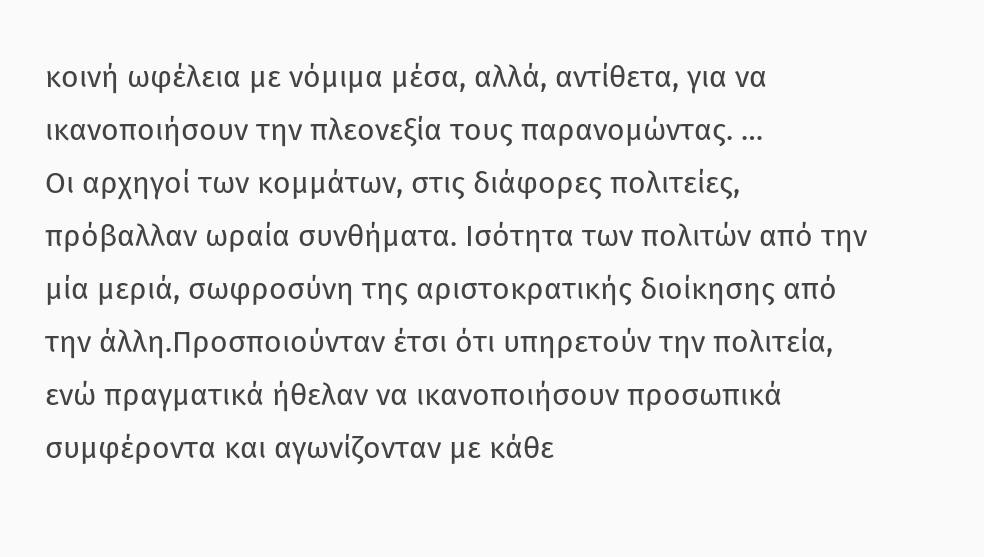κοινή ωφέλεια με νόμιμα μέσα, αλλά, αντίθετα, για να ικανοποιήσουν την πλεονεξία τους παρανομώντας. …
Οι αρχηγοί των κομμάτων, στις διάφορες πολιτείες, πρόβαλλαν ωραία συνθήματα. Ισότητα των πολιτών από την μία μεριά, σωφροσύνη της αριστοκρατικής διοίκησης από την άλλη.Προσποιούνταν έτσι ότι υπηρετούν την πολιτεία, ενώ πραγματικά ήθελαν να ικανοποιήσουν προσωπικά συμφέροντα και αγωνίζονταν με κάθε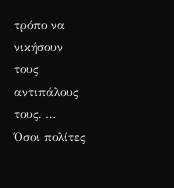τρόπο να νικήσουν τους αντιπάλους τους. …
Όσοι πολίτες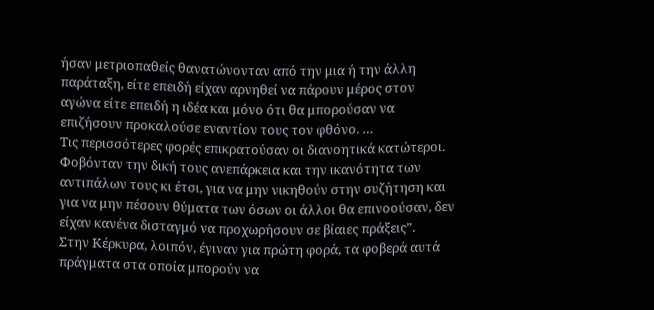ήσαν μετριοπαθείς θανατώνονταν από την μια ή την άλλη παράταξη, είτε επειδή είχαν αρνηθεί να πάρουν μέρος στον αγώνα είτε επειδή η ιδέα και μόνο ότι θα μπορούσαν να επιζήσουν προκαλούσε εναντίον τους τον φθόνο. …
Τις περισσότερες φορές επικρατούσαν οι διανοητικά κατώτεροι. Φοβόνταν την δική τους ανεπάρκεια και την ικανότητα των αντιπάλων τους κι έτσι, για να μην νικηθούν στην συζήτηση και για να μην πέσουν θύματα των όσων οι άλλοι θα επινοούσαν, δεν είχαν κανένα δισταγμό να προχωρήσουν σε βίαιες πράξεις”.
Στην Κέρκυρα, λοιπόν, έγιναν για πρώτη φορά, τα φοβερά αυτά πράγματα στα οποία μπορούν να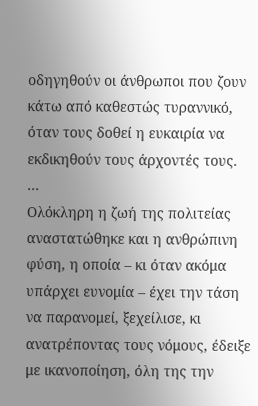οδηγηθούν οι άνθρωποι που ζουν κάτω από καθεστώς τυραννικό, όταν τους δοθεί η ευκαιρία να εκδικηθούν τους άρχοντές τους. …
Ολόκληρη η ζωή της πολιτείας αναστατώθηκε και η ανθρώπινη φύση, η οποία – κι όταν ακόμα υπάρχει ευνομία – έχει την τάση να παρανομεί, ξεχείλισε, κι ανατρέποντας τους νόμους, έδειξε με ικανοποίηση, όλη της την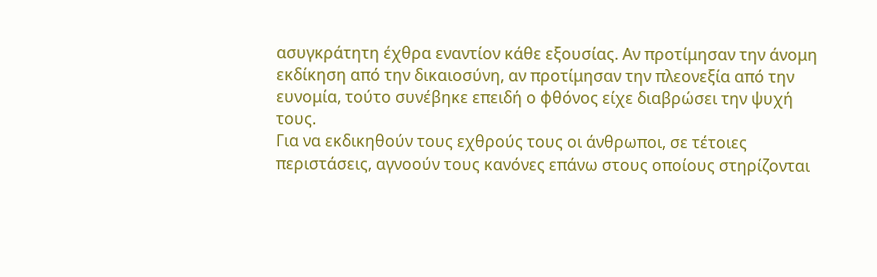ασυγκράτητη έχθρα εναντίον κάθε εξουσίας. Αν προτίμησαν την άνομη εκδίκηση από την δικαιοσύνη, αν προτίμησαν την πλεονεξία από την ευνομία, τούτο συνέβηκε επειδή ο φθόνος είχε διαβρώσει την ψυχή τους.
Για να εκδικηθούν τους εχθρούς τους οι άνθρωποι, σε τέτοιες περιστάσεις, αγνοούν τους κανόνες επάνω στους οποίους στηρίζονται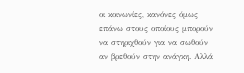οι κοινωνίες, κανόνες όμως επάνω στους οποίους μπορούν να στηριχθούν για να σωθούν αν βρεθούν στην ανάγκη. Αλλά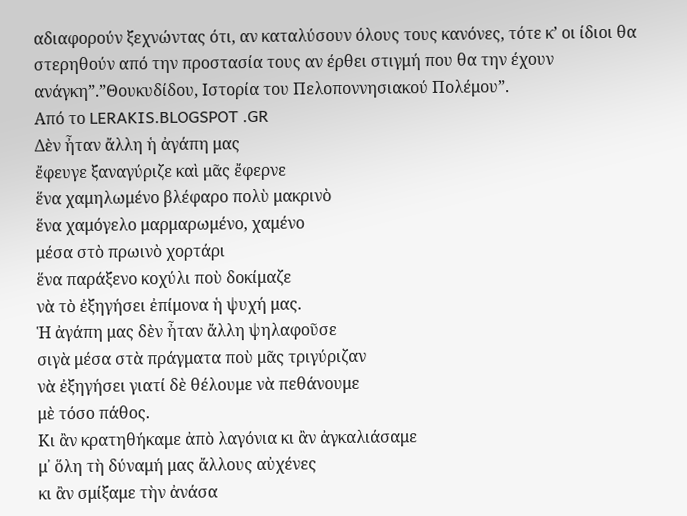αδιαφορούν ξεχνώντας ότι, αν καταλύσουν όλους τους κανόνες, τότε κ’ οι ίδιοι θα στερηθούν από την προστασία τους αν έρθει στιγμή που θα την έχουν ανάγκη”.”Θουκυδίδου, Ιστορία του Πελοποννησιακού Πολέμου”.
Από το LERAKIS.BLOGSPOT .GR
Δὲν ἦταν ἄλλη ἡ ἀγάπη μας
ἔφευγε ξαναγύριζε καὶ μᾶς ἔφερνε
ἕνα χαμηλωμένο βλέφαρο πολὺ μακρινὸ
ἕνα χαμόγελο μαρμαρωμένο, χαμένο
μέσα στὸ πρωινὸ χορτάρι
ἕνα παράξενο κοχύλι ποὺ δοκίμαζε
νὰ τὸ ἐξηγήσει ἐπίμονα ἡ ψυχή μας.
Ἡ ἀγάπη μας δὲν ἦταν ἄλλη ψηλαφοῦσε
σιγὰ μέσα στὰ πράγματα ποὺ μᾶς τριγύριζαν
νὰ ἐξηγήσει γιατί δὲ θέλουμε νὰ πεθάνουμε
μὲ τόσο πάθος.
Κι ἂν κρατηθήκαμε ἀπὸ λαγόνια κι ἂν ἀγκαλιάσαμε
μ᾿ ὅλη τὴ δύναμή μας ἄλλους αὐχένες
κι ἂν σμίξαμε τὴν ἀνάσα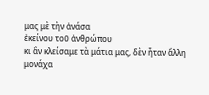μας μὲ τὴν ἀνάσα
ἐκείνου τοῦ ἀνθρώπου
κι ἂν κλείσαμε τὰ μάτια μας, δὲν ἦταν ἄλλη
μονάχα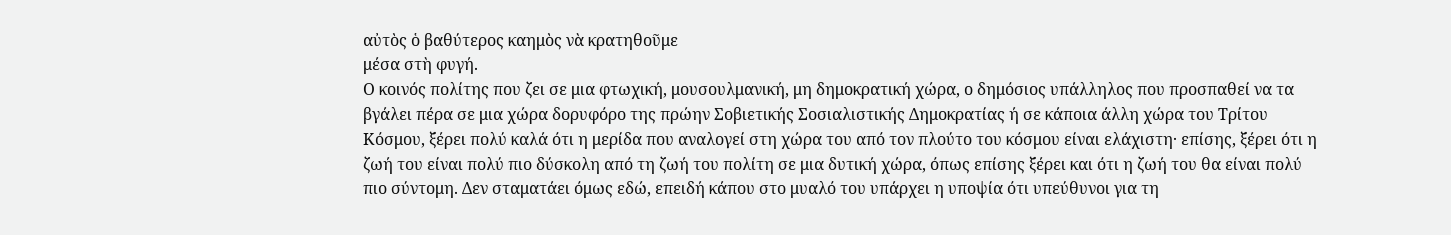αὐτὸς ὁ βαθύτερος καημὸς νὰ κρατηθοῦμε
μέσα στὴ φυγή.
Ο κοινός πολίτης που ζει σε μια φτωχική, μουσουλμανική, μη δημοκρατική χώρα, ο δημόσιος υπάλληλος που προσπαθεί να τα βγάλει πέρα σε μια χώρα δορυφόρο της πρώην Σοβιετικής Σοσιαλιστικής Δημοκρατίας ή σε κάποια άλλη χώρα του Τρίτου Κόσμου, ξέρει πολύ καλά ότι η μερίδα που αναλογεί στη χώρα του από τον πλούτο του κόσμου είναι ελάχιστη· επίσης, ξέρει ότι η ζωή του είναι πολύ πιο δύσκολη από τη ζωή του πολίτη σε μια δυτική χώρα, όπως επίσης ξέρει και ότι η ζωή του θα είναι πολύ πιο σύντομη. Δεν σταματάει όμως εδώ, επειδή κάπου στο μυαλό του υπάρχει η υποψία ότι υπεύθυνοι για τη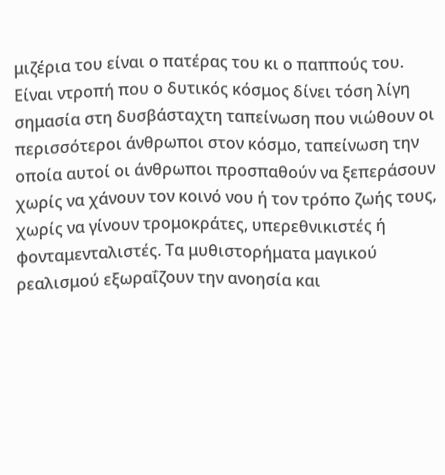μιζέρια του είναι ο πατέρας του κι ο παππούς του. Είναι ντροπή που ο δυτικός κόσμος δίνει τόση λίγη σημασία στη δυσβάσταχτη ταπείνωση που νιώθουν οι περισσότεροι άνθρωποι στον κόσμο, ταπείνωση την οποία αυτοί οι άνθρωποι προσπαθούν να ξεπεράσουν χωρίς να χάνουν τον κοινό νου ή τον τρόπο ζωής τους, χωρίς να γίνουν τρομοκράτες, υπερεθνικιστές ή φονταμενταλιστές. Τα μυθιστορήματα μαγικού ρεαλισμού εξωραΐζουν την ανοησία και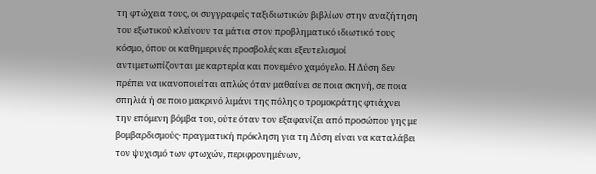τη φτώχεια τους, οι συγγραφείς ταξιδιωτικών βιβλίων στην αναζήτηση του εξωτικού κλείνουν τα μάτια στον προβληματικό ιδιωτικό τους κόσμο, όπου οι καθημερινές προσβολές και εξευτελισμοί αντιμετωπίζονται με καρτερία και πονεμένο χαμόγελο. Η Δύση δεν πρέπει να ικανοποιείται απλώς όταν μαθαίνει σε ποια σκηνή, σε ποια σπηλιά ή σε ποιο μακρινό λιμάνι της πόλης ο τρομοκράτης φτιάχνει την επόμενη βόμβα του, ούτε όταν τον εξαφανίζει από προσώπου γης με βομβαρδισμούς· πραγματική πρόκληση για τη Δύση είναι να καταλάβει τον ψυχισμό των φτωχών, περιφρονημένων,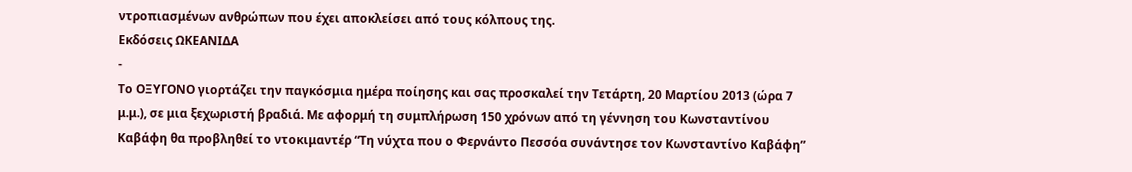ντροπιασμένων ανθρώπων που έχει αποκλείσει από τους κόλπους της.
Εκδόσεις ΩΚΕΑΝΙΔΑ
-
Το ΟΞΥΓΟΝΟ γιορτάζει την παγκόσμια ημέρα ποίησης και σας προσκαλεί την Τετάρτη, 20 Μαρτίου 2013 (ώρα 7 μ.μ.), σε μια ξεχωριστή βραδιά. Με αφορμή τη συμπλήρωση 150 χρόνων από τη γέννηση του Κωνσταντίνου Καβάφη θα προβληθεί το ντοκιμαντέρ “Τη νύχτα που ο Φερνάντο Πεσσόα συνάντησε τον Κωνσταντίνο Καβάφη”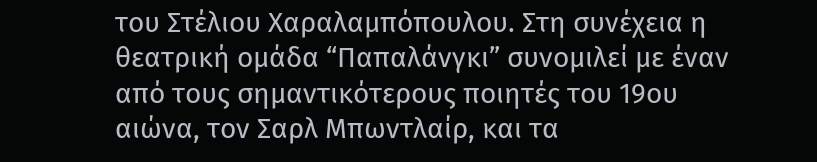του Στέλιου Χαραλαμπόπουλου. Στη συνέχεια η θεατρική ομάδα “Παπαλάνγκι” συνομιλεί με έναν από τους σημαντικότερους ποιητές του 19ου αιώνα, τον Σαρλ Μπωντλαίρ, και τα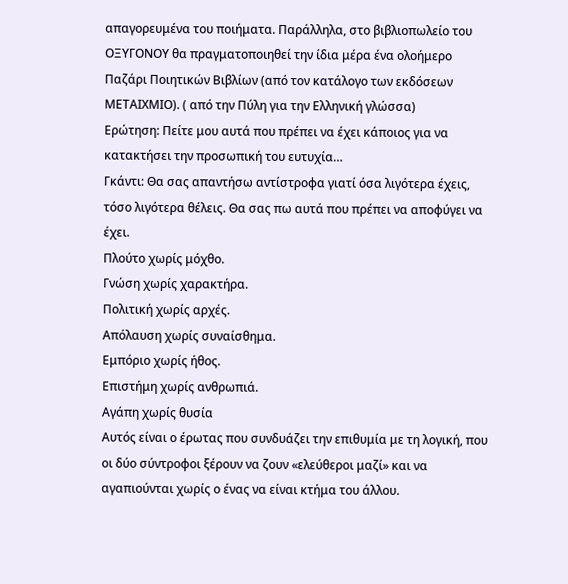απαγορευμένα του ποιήματα. Παράλληλα, στο βιβλιοπωλείο του ΟΞΥΓΟΝΟΥ θα πραγματοποιηθεί την ίδια μέρα ένα ολοήμερο Παζάρι Ποιητικών Βιβλίων (από τον κατάλογο των εκδόσεων ΜΕΤΑΙΧΜΙΟ). ( από την Πύλη για την Ελληνική γλώσσα)
Ερώτηση: Πείτε μου αυτά που πρέπει να έχει κάποιος για να κατακτήσει την προσωπική του ευτυχία…
Γκάντι: Θα σας απαντήσω αντίστροφα γιατί όσα λιγότερα έχεις, τόσο λιγότερα θέλεις. Θα σας πω αυτά που πρέπει να αποφύγει να έχει.
Πλούτο χωρίς μόχθο.
Γνώση χωρίς χαρακτήρα.
Πολιτική χωρίς αρχές.
Απόλαυση χωρίς συναίσθημα.
Εμπόριο χωρίς ήθος.
Επιστήμη χωρίς ανθρωπιά.
Αγάπη χωρίς θυσία
Αυτός είναι ο έρωτας που συνδυάζει την επιθυμία με τη λογική, που οι δύο σύντροφοι ξέρουν να ζουν «ελεύθεροι μαζί» και να αγαπιούνται χωρίς ο ένας να είναι κτήμα του άλλου.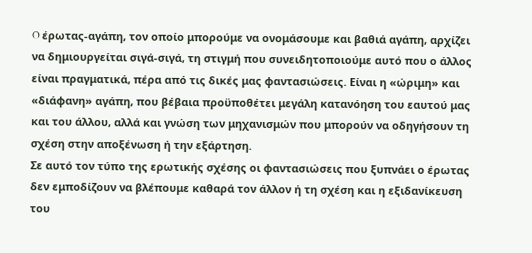O έρωτας-αγάπη, τον οποίο μπορούμε να ονομάσουμε και βαθιά αγάπη, αρχίζει να δημιουργείται σιγά-σιγά, τη στιγμή που συνειδητοποιούμε αυτό που ο άλλος είναι πραγματικά, πέρα από τις δικές μας φαντασιώσεις. Είναι η «ώριμη» και «διάφανη» αγάπη, που βέβαια προϋποθέτει μεγάλη κατανόηση του εαυτού μας και του άλλου, αλλά και γνώση των μηχανισμών που μπορούν να οδηγήσουν τη σχέση στην αποξένωση ή την εξάρτηση.
Σε αυτό τον τύπο της ερωτικής σχέσης οι φαντασιώσεις που ξυπνάει ο έρωτας δεν εμποδίζουν να βλέπουμε καθαρά τον άλλον ή τη σχέση και η εξιδανίκευση του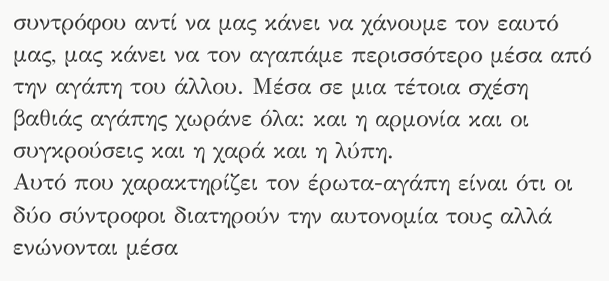συντρόφου αντί να μας κάνει να χάνουμε τον εαυτό μας, μας κάνει να τον αγαπάμε περισσότερο μέσα από την αγάπη του άλλου. Mέσα σε μια τέτοια σχέση βαθιάς αγάπης χωράνε όλα: και η αρμονία και οι συγκρούσεις και η χαρά και η λύπη.
Aυτό που χαρακτηρίζει τον έρωτα-αγάπη είναι ότι οι δύο σύντροφοι διατηρούν την αυτονομία τους αλλά ενώνονται μέσα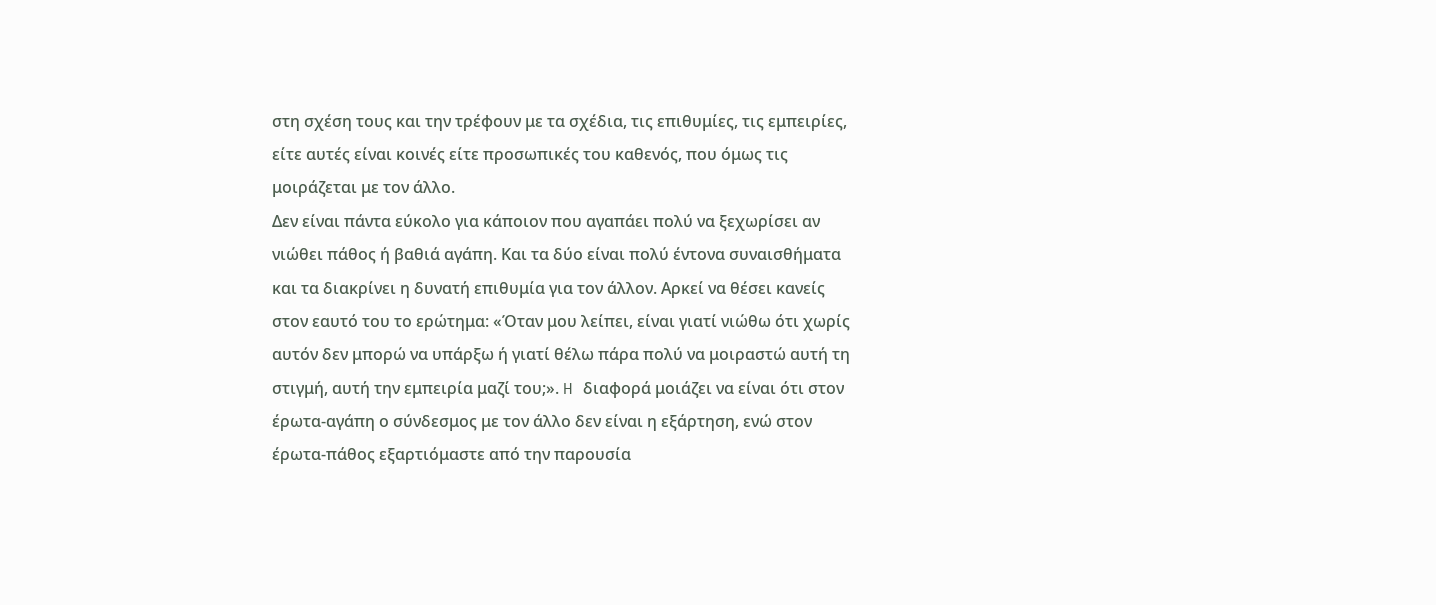στη σχέση τους και την τρέφουν με τα σχέδια, τις επιθυμίες, τις εμπειρίες, είτε αυτές είναι κοινές είτε προσωπικές του καθενός, που όμως τις μοιράζεται με τον άλλο.
Δεν είναι πάντα εύκολο για κάποιον που αγαπάει πολύ να ξεχωρίσει αν νιώθει πάθος ή βαθιά αγάπη. Kαι τα δύο είναι πολύ έντονα συναισθήματα και τα διακρίνει η δυνατή επιθυμία για τον άλλον. Αρκεί να θέσει κανείς στον εαυτό του το ερώτημα: «Όταν μου λείπει, είναι γιατί νιώθω ότι χωρίς αυτόν δεν μπορώ να υπάρξω ή γιατί θέλω πάρα πολύ να μοιραστώ αυτή τη στιγμή, αυτή την εμπειρία μαζί του;». H διαφορά μοιάζει να είναι ότι στον έρωτα-αγάπη ο σύνδεσμος με τον άλλο δεν είναι η εξάρτηση, ενώ στον έρωτα-πάθος εξαρτιόμαστε από την παρουσία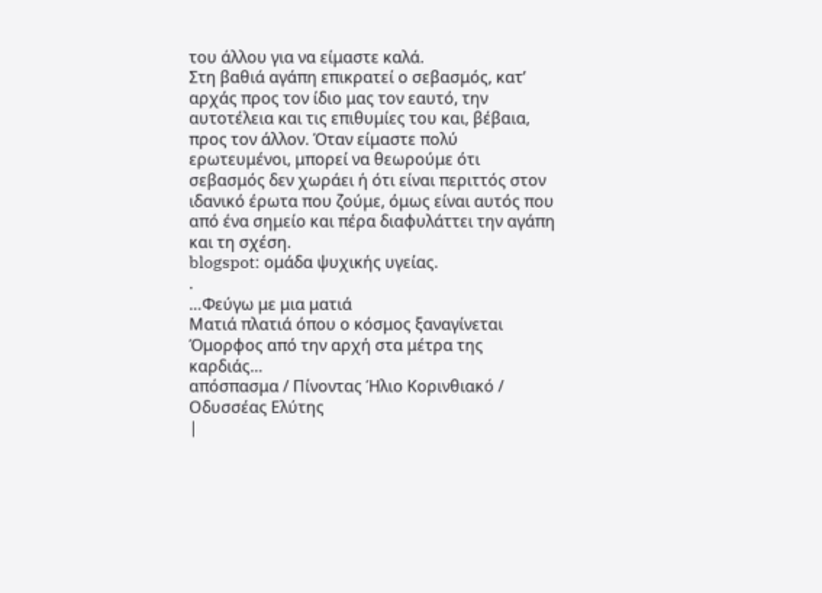του άλλου για να είμαστε καλά.
Στη βαθιά αγάπη επικρατεί ο σεβασμός, κατ’ αρχάς προς τον ίδιο μας τον εαυτό, την αυτοτέλεια και τις επιθυμίες του και, βέβαια, προς τον άλλον. Όταν είμαστε πολύ ερωτευμένοι, μπορεί να θεωρούμε ότι σεβασμός δεν χωράει ή ότι είναι περιττός στον ιδανικό έρωτα που ζούμε, όμως είναι αυτός που από ένα σημείο και πέρα διαφυλάττει την αγάπη και τη σχέση.
blogspot: ομάδα ψυχικής υγείας.
.
…Φεύγω με μια ματιά
Ματιά πλατιά όπου ο κόσμος ξαναγίνεται
Όμορφος από την αρχή στα μέτρα της καρδιάς…
απόσπασμα / Πίνοντας Ήλιο Κορινθιακό / Οδυσσέας Ελύτης
|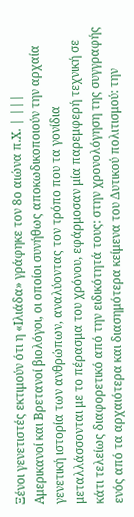Ξένοι γενετιστές εκτιμούν ότι η «Ιλιάδα» γράφηκε τον 8ο αιώνα π.Χ. | |||
Αμερικανοί και Βρετανοί βιολόγοι, οι οποίοι συνήθως αποκωδικοποιούν την αρχαία γενετική ιστορία των ανθρώπων, αναλύοντας τον τρόπο που τα γονίδια μεταλλάσσονται με το πέρασμα του χρόνου, εφάρμοσαν μία παρεμφερή τεχνική σε κάτι τελείως διαφορετικό από την ειδικότητά τους: στην χρονολόγηση της συγγραφής ενός από τα αρχαιότερα και διασημότερα κείμενα του Δυτικού πολιτισμού: την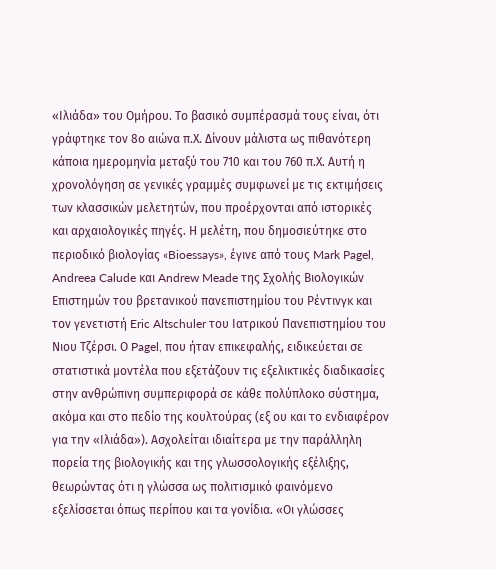«Ιλιάδα» του Ομήρου. Το βασικό συμπέρασμά τους είναι, ότι γράφτηκε τον 8ο αιώνα π.Χ. Δίνουν μάλιστα ως πιθανότερη κάποια ημερομηνία μεταξύ του 710 και του 760 π.Χ. Αυτή η χρονολόγηση σε γενικές γραμμές συμφωνεί με τις εκτιμήσεις των κλασσικών μελετητών, που προέρχονται από ιστορικές και αρχαιολογικές πηγές. Η μελέτη, που δημοσιεύτηκε στο περιοδικό βιολογίας «Bioessays», έγινε από τους Mark Pagel, Andreea Calude και Andrew Meade της Σχολής Βιολογικών Επιστημών του βρετανικού πανεπιστημίου του Ρέντινγκ και τον γενετιστή Eric Altschuler του Ιατρικού Πανεπιστημίου του Νιου Τζέρσι. Ο Pagel, που ήταν επικεφαλής, ειδικεύεται σε στατιστικά μοντέλα που εξετάζουν τις εξελικτικές διαδικασίες στην ανθρώπινη συμπεριφορά σε κάθε πολύπλοκο σύστημα, ακόμα και στο πεδίο της κουλτούρας (εξ ου και το ενδιαφέρον για την «Ιλιάδα»). Ασχολείται ιδιαίτερα με την παράλληλη πορεία της βιολογικής και της γλωσσολογικής εξέλιξης, θεωρώντας ότι η γλώσσα ως πολιτισμικό φαινόμενο εξελίσσεται όπως περίπου και τα γονίδια. «Οι γλώσσες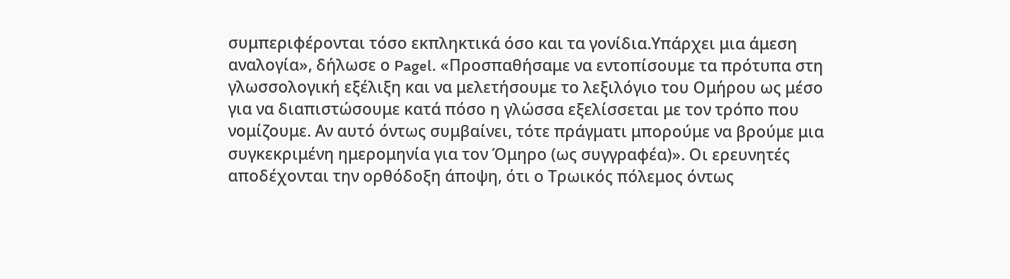συμπεριφέρονται τόσο εκπληκτικά όσο και τα γονίδια.Υπάρχει μια άμεση αναλογία», δήλωσε ο Pagel. «Προσπαθήσαμε να εντοπίσουμε τα πρότυπα στη γλωσσολογική εξέλιξη και να μελετήσουμε το λεξιλόγιο του Ομήρου ως μέσο για να διαπιστώσουμε κατά πόσο η γλώσσα εξελίσσεται με τον τρόπο που νομίζουμε. Αν αυτό όντως συμβαίνει, τότε πράγματι μπορούμε να βρούμε μια συγκεκριμένη ημερομηνία για τον Όμηρο (ως συγγραφέα)». Οι ερευνητές αποδέχονται την ορθόδοξη άποψη, ότι ο Τρωικός πόλεμος όντως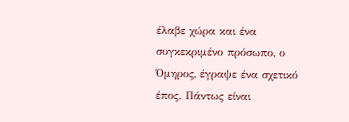έλαβε χώρα και ένα συγκεκριμένο πρόσωπο, ο Όμηρος, έγραψε ένα σχετικό έπος. Πάντως είναι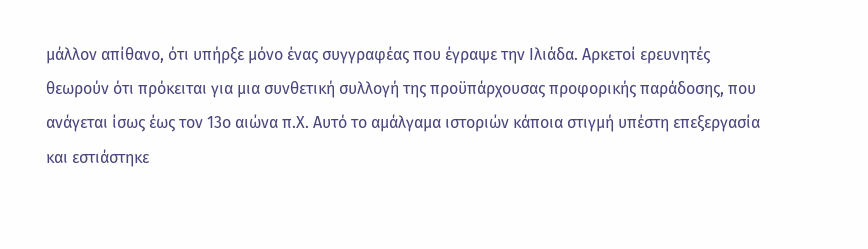μάλλον απίθανο, ότι υπήρξε μόνο ένας συγγραφέας που έγραψε την Ιλιάδα. Αρκετοί ερευνητές θεωρούν ότι πρόκειται για μια συνθετική συλλογή της προϋπάρχουσας προφορικής παράδοσης, που ανάγεται ίσως έως τον 13ο αιώνα π.Χ. Αυτό το αμάλγαμα ιστοριών κάποια στιγμή υπέστη επεξεργασία και εστιάστηκε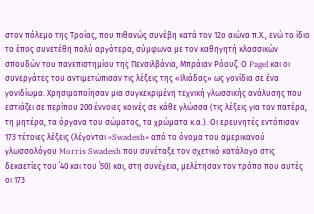στον πόλεμο της Τροίας, που πιθανώς συνέβη κατά τον 12ο αιώνα π.Χ., ενώ το ίδιο το έπος συνετέθη πολύ αργότερα, σύμφωνα με τον καθηγητή κλασσικών σπουδών του πανεπιστημίου της Πενσιλβάνια, Μπράιαν Ρόουζ. Ο Pagel και οι συνεργάτες του αντιμετώπισαν τις λέξεις της «Ιλιάδας» ως γονίδια σε ένα γονιδίωμα. Χρησιμοποίησαν μια συγκεκριμένη τεχνική γλωσσικής ανάλυσης που εστιάζει σε περίπου 200 έννοιες κοινές σε κάθε γλώσσα (τις λέξεις για τον πατέρα, τη μητέρα, τα όργανα του σώματος, τα χρώματα κ.α.). Οι ερευνητές εντόπισαν 173 τέτοιες λέξεις (λέγονται «Swadesh» από το όνομα του αμερικανού γλωσσολόγου Morris Swadesh που συνέταξε τον σχετικό κατάλογο στις δεκαετίες του ΄40 και του ΄50) και, στη συνέχεια, μελέτησαν τον τρόπο που αυτές οι 173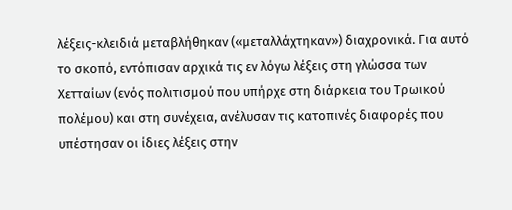λέξεις-κλειδιά μεταβλήθηκαν («μεταλλάχτηκαν») διαχρονικά. Για αυτό το σκοπό, εντόπισαν αρχικά τις εν λόγω λέξεις στη γλώσσα των Χετταίων (ενός πολιτισμού που υπήρχε στη διάρκεια του Τρωικού πολέμου) και στη συνέχεια, ανέλυσαν τις κατοπινές διαφορές που υπέστησαν οι ίδιες λέξεις στην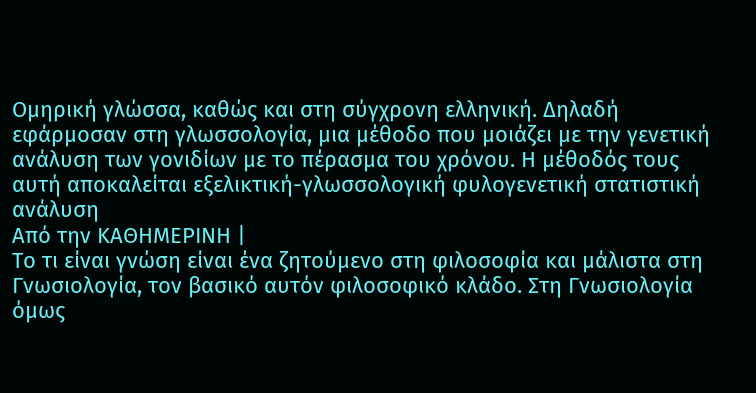Ομηρική γλώσσα, καθώς και στη σύγχρονη ελληνική. Δηλαδή εφάρμοσαν στη γλωσσολογία, μια μέθοδο που μοιάζει με την γενετική ανάλυση των γονιδίων με το πέρασμα του χρόνου. Η μέθοδός τους αυτή αποκαλείται εξελικτική-γλωσσολογική φυλογενετική στατιστική ανάλυση
Από την ΚΑΘΗΜΕΡΙΝΗ |
Το τι είναι γνώση είναι ένα ζητούμενο στη φιλοσοφία και μάλιστα στη Γνωσιολογία, τον βασικό αυτόν φιλοσοφικό κλάδο. Στη Γνωσιολογία όμως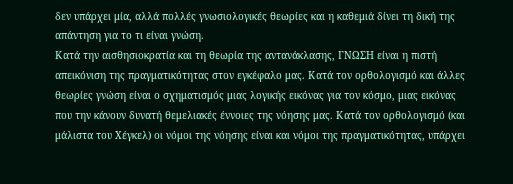δεν υπάρχει μία, αλλά πολλές γνωσιολογικές θεωρίες και η καθεμιά δίνει τη δική της απάντηση για το τι είναι γνώση.
Κατά την αισθησιοκρατία και τη θεωρία της αντανάκλασης, ΓΝΩΣΗ είναι η πιστή απεικόνιση της πραγματικότητας στον εγκέφαλο μας. Κατά τον ορθολογισμό και άλλες θεωρίες γνώση είναι ο σχηματισμός μιας λογικής εικόνας για τον κόσμο, μιας εικόνας που την κάνουν δυνατή θεμελιακές έννοιες της νόησης μας. Κατά τον ορθολογισμό (και μάλιστα του Χέγκελ) οι νόμοι της νόησης είναι και νόμοι της πραγματικότητας, υπάρχει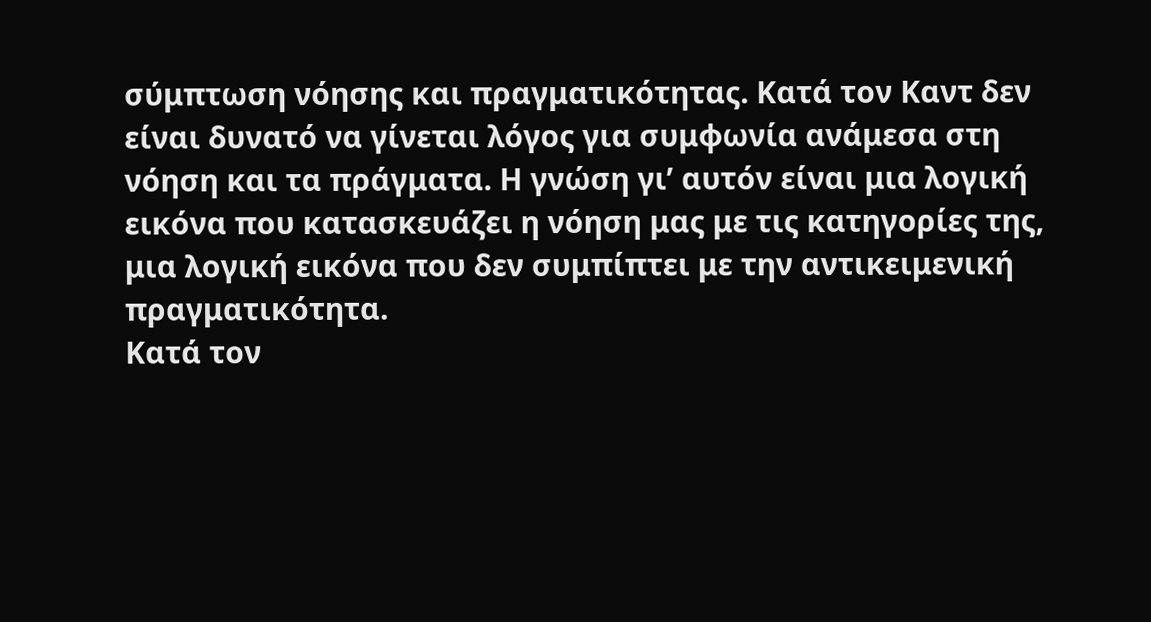σύμπτωση νόησης και πραγματικότητας. Κατά τον Καντ δεν είναι δυνατό να γίνεται λόγος για συμφωνία ανάμεσα στη νόηση και τα πράγματα. Η γνώση γι’ αυτόν είναι μια λογική εικόνα που κατασκευάζει η νόηση μας με τις κατηγορίες της, μια λογική εικόνα που δεν συμπίπτει με την αντικειμενική πραγματικότητα.
Κατά τον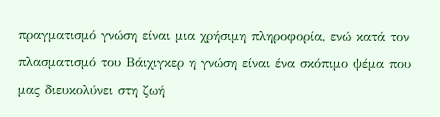πραγματισμό γνώση είναι μια χρήσιμη πληροφορία, ενώ κατά τον πλασματισμό του Βάιχιγκερ η γνώση είναι ένα σκόπιμο ψέμα που μας διευκολύνει στη ζωή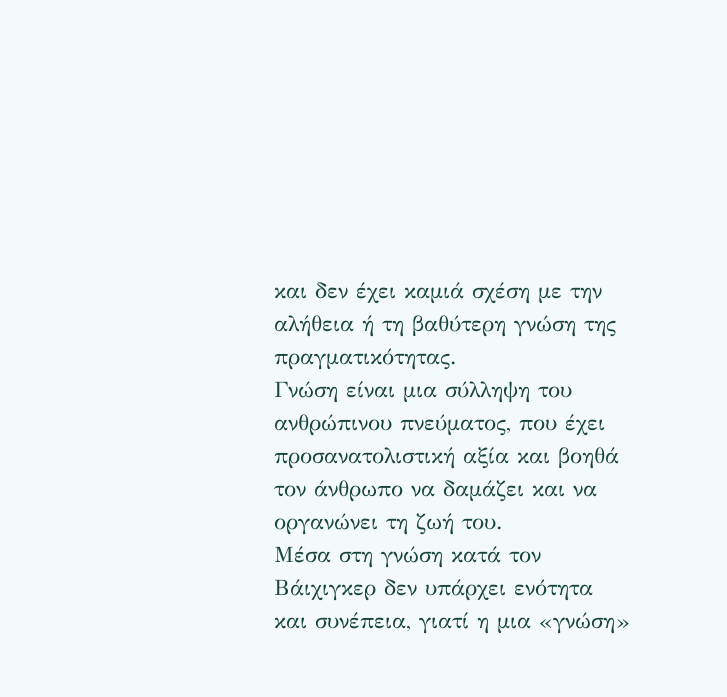και δεν έχει καμιά σχέση με την αλήθεια ή τη βαθύτερη γνώση της πραγματικότητας.
Γνώση είναι μια σύλληψη του ανθρώπινου πνεύματος, που έχει προσανατολιστική αξία και βοηθά τον άνθρωπο να δαμάζει και να οργανώνει τη ζωή του.
Μέσα στη γνώση κατά τον Βάιχιγκερ δεν υπάρχει ενότητα και συνέπεια, γιατί η μια «γνώση»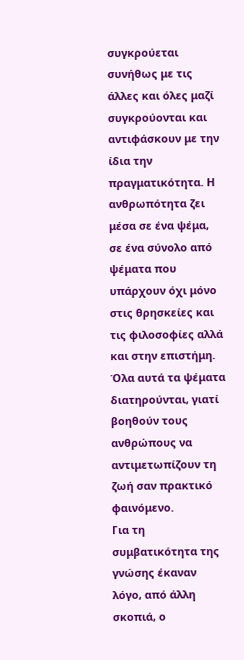συγκρούεται συνήθως με τις άλλες και όλες μαζί συγκρούονται και αντιφάσκουν με την ίδια την πραγματικότητα. Η ανθρωπότητα ζει μέσα σε ένα ψέμα, σε ένα σύνολο από ψέματα που υπάρχουν όχι μόνο στις θρησκείες και τις φιλοσοφίες αλλά και στην επιστήμη. Όλα αυτά τα ψέματα διατηρούνται, γιατί βοηθούν τους ανθρώπους να αντιμετωπίζουν τη ζωή σαν πρακτικό φαινόμενο.
Για τη συμβατικότητα της γνώσης έκαναν λόγο, από άλλη σκοπιά, ο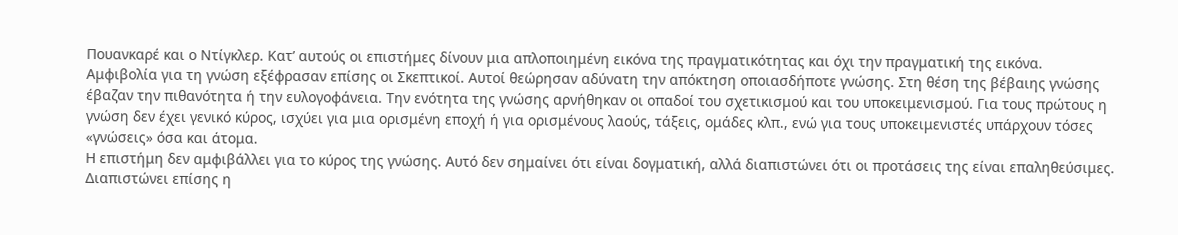Πουανκαρέ και ο Ντίγκλερ. Κατ’ αυτούς οι επιστήμες δίνουν μια απλοποιημένη εικόνα της πραγματικότητας και όχι την πραγματική της εικόνα.
Αμφιβολία για τη γνώση εξέφρασαν επίσης οι Σκεπτικοί. Αυτοί θεώρησαν αδύνατη την απόκτηση οποιασδήποτε γνώσης. Στη θέση της βέβαιης γνώσης έβαζαν την πιθανότητα ή την ευλογοφάνεια. Την ενότητα της γνώσης αρνήθηκαν οι οπαδοί του σχετικισμού και του υποκειμενισμού. Για τους πρώτους η γνώση δεν έχει γενικό κύρος, ισχύει για μια ορισμένη εποχή ή για ορισμένους λαούς, τάξεις, ομάδες κλπ., ενώ για τους υποκειμενιστές υπάρχουν τόσες «γνώσεις» όσα και άτομα.
Η επιστήμη δεν αμφιβάλλει για το κύρος της γνώσης. Αυτό δεν σημαίνει ότι είναι δογματική, αλλά διαπιστώνει ότι οι προτάσεις της είναι επαληθεύσιμες. Διαπιστώνει επίσης η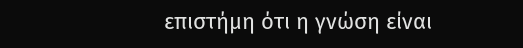επιστήμη ότι η γνώση είναι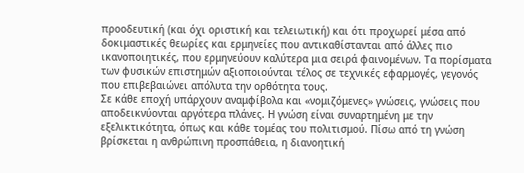προοδευτική (και όχι οριστική και τελειωτική) και ότι προχωρεί μέσα από δοκιμαστικές θεωρίες και ερμηνείες που αντικαθίστανται από άλλες πιο ικανοποιητικές, που ερμηνεύουν καλύτερα μια σειρά φαινομένων. Τα πορίσματα των φυσικών επιστημών αξιοποιούνται τέλος σε τεχνικές εφαρμογές, γεγονός που επιβεβαιώνει απόλυτα την ορθότητα τους.
Σε κάθε εποχή υπάρχουν αναμφίβολα και «νομιζόμενες» γνώσεις, γνώσεις που αποδεικνύονται αργότερα πλάνες. Η γνώση είναι συναρτημένη με την εξελικτικότητα, όπως και κάθε τομέας του πολιτισμού. Πίσω από τη γνώση βρίσκεται η ανθρώπινη προσπάθεια, η διανοητική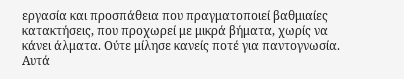εργασία και προσπάθεια που πραγματοποιεί βαθμιαίες κατακτήσεις, που προχωρεί με μικρά βήματα, χωρίς να κάνει άλματα. Ούτε μίλησε κανείς ποτέ για παντογνωσία. Αυτά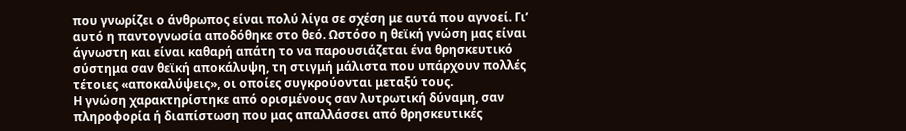που γνωρίζει ο άνθρωπος είναι πολύ λίγα σε σχέση με αυτά που αγνοεί. Γι’ αυτό η παντογνωσία αποδόθηκε στο θεό. Ωστόσο η θεϊκή γνώση μας είναι άγνωστη και είναι καθαρή απάτη το να παρουσιάζεται ένα θρησκευτικό σύστημα σαν θεϊκή αποκάλυψη, τη στιγμή μάλιστα που υπάρχουν πολλές τέτοιες «αποκαλύψεις», οι οποίες συγκρούονται μεταξύ τους.
Η γνώση χαρακτηρίστηκε από ορισμένους σαν λυτρωτική δύναμη, σαν πληροφορία ή διαπίστωση που μας απαλλάσσει από θρησκευτικές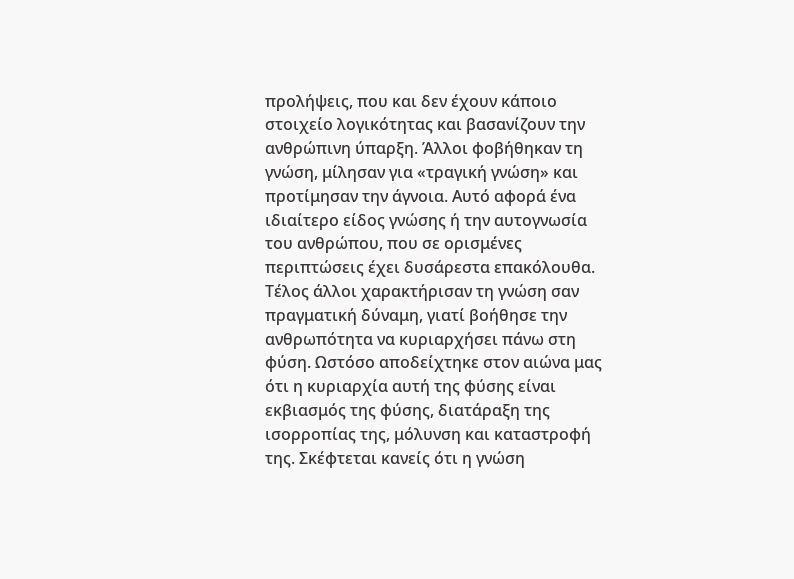προλήψεις, που και δεν έχουν κάποιο στοιχείο λογικότητας και βασανίζουν την ανθρώπινη ύπαρξη. Άλλοι φοβήθηκαν τη γνώση, μίλησαν για «τραγική γνώση» και προτίμησαν την άγνοια. Αυτό αφορά ένα ιδιαίτερο είδος γνώσης ή την αυτογνωσία του ανθρώπου, που σε ορισμένες περιπτώσεις έχει δυσάρεστα επακόλουθα. Τέλος άλλοι χαρακτήρισαν τη γνώση σαν πραγματική δύναμη, γιατί βοήθησε την ανθρωπότητα να κυριαρχήσει πάνω στη φύση. Ωστόσο αποδείχτηκε στον αιώνα μας ότι η κυριαρχία αυτή της φύσης είναι εκβιασμός της φύσης, διατάραξη της ισορροπίας της, μόλυνση και καταστροφή της. Σκέφτεται κανείς ότι η γνώση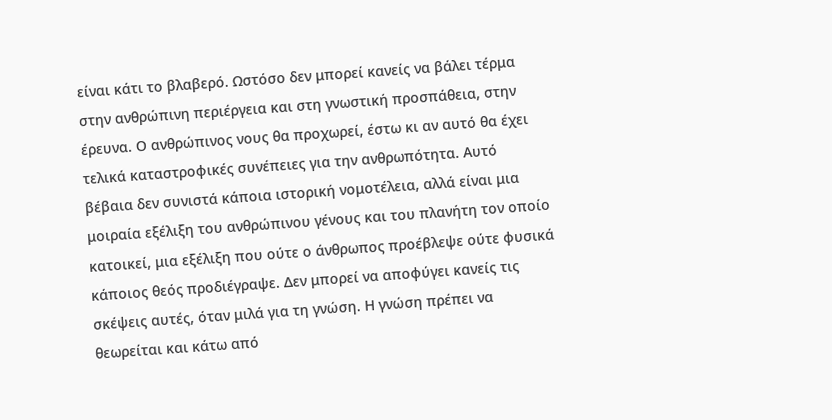είναι κάτι το βλαβερό. Ωστόσο δεν μπορεί κανείς να βάλει τέρμα στην ανθρώπινη περιέργεια και στη γνωστική προσπάθεια, στην έρευνα. Ο ανθρώπινος νους θα προχωρεί, έστω κι αν αυτό θα έχει τελικά καταστροφικές συνέπειες για την ανθρωπότητα. Αυτό βέβαια δεν συνιστά κάποια ιστορική νομοτέλεια, αλλά είναι μια μοιραία εξέλιξη του ανθρώπινου γένους και του πλανήτη τον οποίο κατοικεί, μια εξέλιξη που ούτε ο άνθρωπος προέβλεψε ούτε φυσικά κάποιος θεός προδιέγραψε. Δεν μπορεί να αποφύγει κανείς τις σκέψεις αυτές, όταν μιλά για τη γνώση. Η γνώση πρέπει να θεωρείται και κάτω από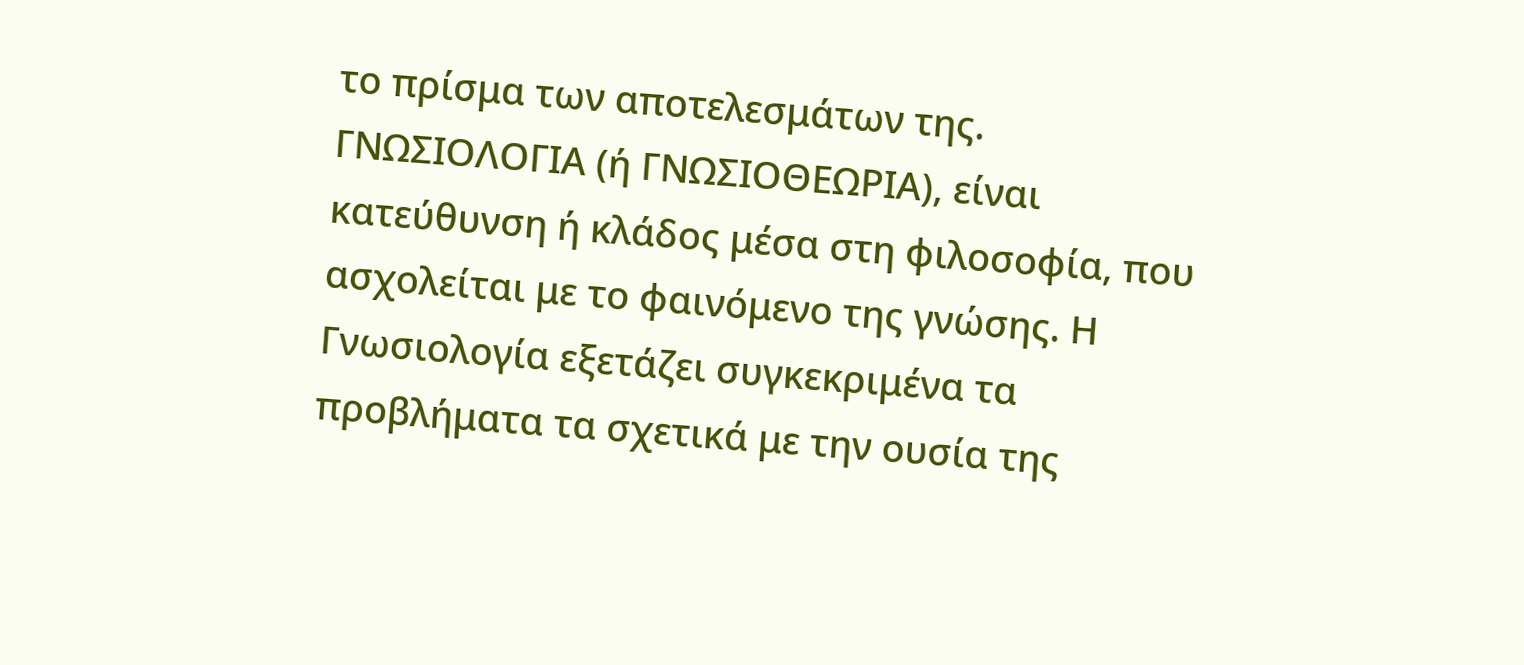το πρίσμα των αποτελεσμάτων της.
ΓΝΩΣΙΟΛΟΓΙΑ (ή ΓΝΩΣΙΟΘΕΩΡΙΑ), είναι κατεύθυνση ή κλάδος μέσα στη φιλοσοφία, που ασχολείται με το φαινόμενο της γνώσης. Η Γνωσιολογία εξετάζει συγκεκριμένα τα προβλήματα τα σχετικά με την ουσία της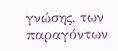γνώσης, των παραγόντων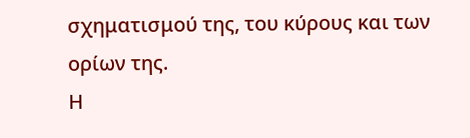σχηματισμού της, του κύρους και των ορίων της.
Η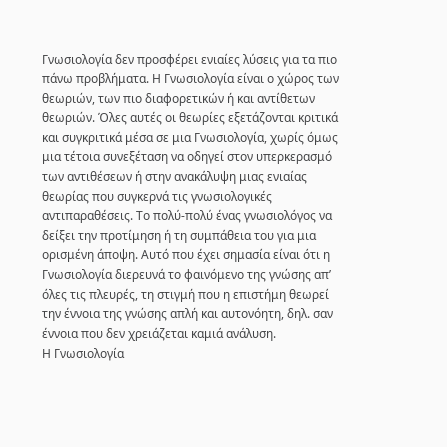Γνωσιολογία δεν προσφέρει ενιαίες λύσεις για τα πιο πάνω προβλήματα. Η Γνωσιολογία είναι ο χώρος των θεωριών, των πιο διαφορετικών ή και αντίθετων θεωριών. Όλες αυτές οι θεωρίες εξετάζονται κριτικά και συγκριτικά μέσα σε μια Γνωσιολογία, χωρίς όμως μια τέτοια συνεξέταση να οδηγεί στον υπερκερασμό των αντιθέσεων ή στην ανακάλυψη μιας ενιαίας θεωρίας που συγκερνά τις γνωσιολογικές αντιπαραθέσεις. Το πολύ-πολύ ένας γνωσιολόγος να δείξει την προτίμηση ή τη συμπάθεια του για μια ορισμένη άποψη. Αυτό που έχει σημασία είναι ότι η Γνωσιολογία διερευνά το φαινόμενο της γνώσης απ’ όλες τις πλευρές, τη στιγμή που η επιστήμη θεωρεί την έννοια της γνώσης απλή και αυτονόητη, δηλ. σαν έννοια που δεν χρειάζεται καμιά ανάλυση.
Η Γνωσιολογία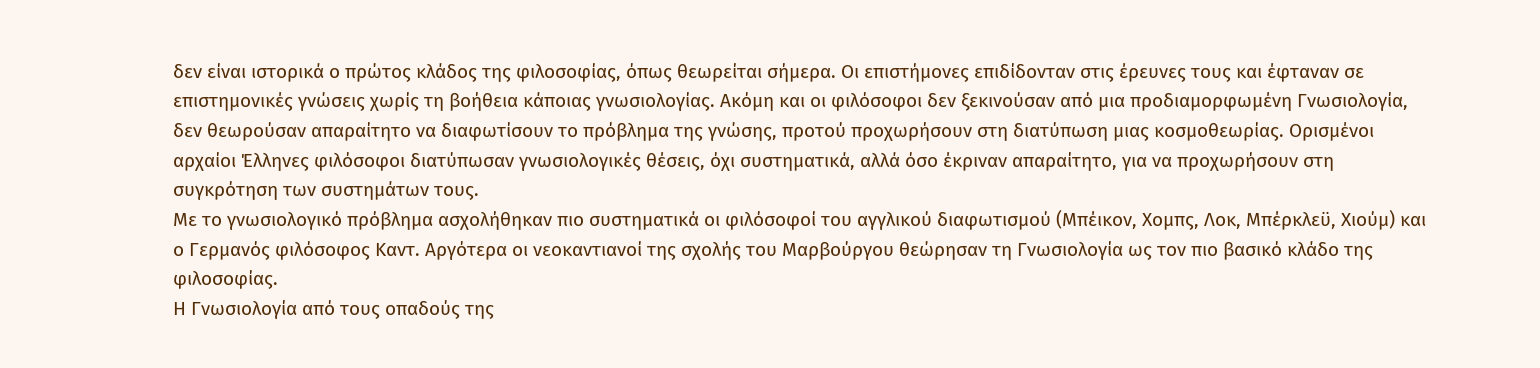δεν είναι ιστορικά ο πρώτος κλάδος της φιλοσοφίας, όπως θεωρείται σήμερα. Οι επιστήμονες επιδίδονταν στις έρευνες τους και έφταναν σε επιστημονικές γνώσεις χωρίς τη βοήθεια κάποιας γνωσιολογίας. Ακόμη και οι φιλόσοφοι δεν ξεκινούσαν από μια προδιαμορφωμένη Γνωσιολογία, δεν θεωρούσαν απαραίτητο να διαφωτίσουν το πρόβλημα της γνώσης, προτού προχωρήσουν στη διατύπωση μιας κοσμοθεωρίας. Ορισμένοι αρχαίοι Έλληνες φιλόσοφοι διατύπωσαν γνωσιολογικές θέσεις, όχι συστηματικά, αλλά όσο έκριναν απαραίτητο, για να προχωρήσουν στη συγκρότηση των συστημάτων τους.
Με το γνωσιολογικό πρόβλημα ασχολήθηκαν πιο συστηματικά οι φιλόσοφοί του αγγλικού διαφωτισμού (Μπέικον, Χομπς, Λοκ, Μπέρκλεϋ, Χιούμ) και ο Γερμανός φιλόσοφος Καντ. Αργότερα οι νεοκαντιανοί της σχολής του Μαρβούργου θεώρησαν τη Γνωσιολογία ως τον πιο βασικό κλάδο της φιλοσοφίας.
Η Γνωσιολογία από τους οπαδούς της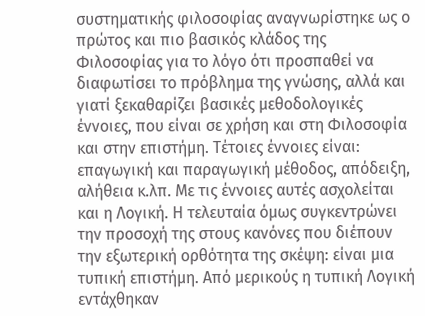συστηματικής φιλοσοφίας αναγνωρίστηκε ως ο πρώτος και πιο βασικός κλάδος της Φιλοσοφίας για το λόγο ότι προσπαθεί να διαφωτίσει το πρόβλημα της γνώσης, αλλά και γιατί ξεκαθαρίζει βασικές μεθοδολογικές έννοιες, που είναι σε χρήση και στη Φιλοσοφία και στην επιστήμη. Τέτοιες έννοιες είναι: επαγωγική και παραγωγική μέθοδος, απόδειξη, αλήθεια κ.λπ. Με τις έννοιες αυτές ασχολείται και η Λογική. Η τελευταία όμως συγκεντρώνει την προσοχή της στους κανόνες που διέπουν την εξωτερική ορθότητα της σκέψη: είναι μια τυπική επιστήμη. Από μερικούς η τυπική Λογική εντάχθηκαν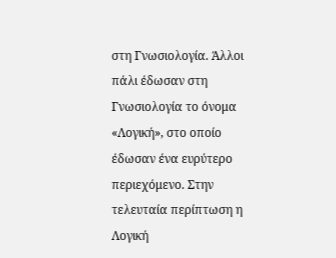στη Γνωσιολογία. Άλλοι πάλι έδωσαν στη Γνωσιολογία το όνομα «Λογική», στο οποίο έδωσαν ένα ευρύτερο περιεχόμενο. Στην τελευταία περίπτωση η Λογική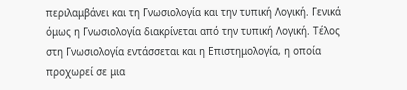περιλαμβάνει και τη Γνωσιολογία και την τυπική Λογική. Γενικά όμως η Γνωσιολογία διακρίνεται από την τυπική Λογική. Τέλος στη Γνωσιολογία εντάσσεται και η Επιστημολογία, η οποία προχωρεί σε μια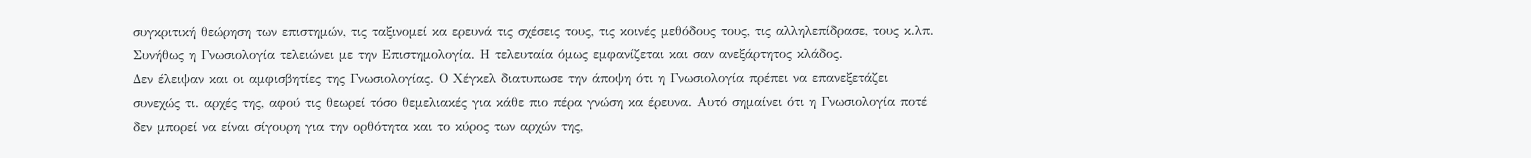συγκριτική θεώρηση των επιστημών, τις ταξινομεί κα ερευνά τις σχέσεις τους, τις κοινές μεθόδους τους, τις αλληλεπίδρασε, τους κ.λπ. Συνήθως η Γνωσιολογία τελειώνει με την Επιστημολογία. Η τελευταία όμως εμφανίζεται και σαν ανεξάρτητος κλάδος.
Δεν έλειψαν και οι αμφισβητίες της Γνωσιολογίας. Ο Χέγκελ διατυπωσε την άποψη ότι η Γνωσιολογία πρέπει να επανεξετάζει συνεχώς τι. αρχές της, αφού τις θεωρεί τόσο θεμελιακές για κάθε πιο πέρα γνώση κα έρευνα. Αυτό σημαίνει ότι η Γνωσιολογία ποτέ δεν μπορεί να είναι σίγουρη για την ορθότητα και το κύρος των αρχών της,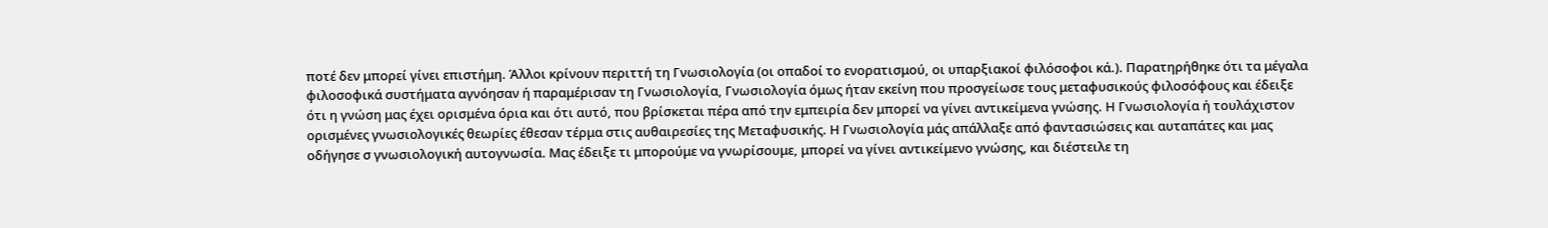ποτέ δεν μπορεί γίνει επιστήμη. Άλλοι κρίνουν περιττή τη Γνωσιολογία (οι οπαδοί το ενορατισμού, οι υπαρξιακοί φιλόσοφοι κά.). Παρατηρήθηκε ότι τα μέγαλα φιλοσοφικά συστήματα αγνόησαν ή παραμέρισαν τη Γνωσιολογία, Γνωσιολογία όμως ήταν εκείνη που προσγείωσε τους μεταφυσικούς φιλοσόφους και έδειξε ότι η γνώση μας έχει ορισμένα όρια και ότι αυτό, που βρίσκεται πέρα από την εμπειρία δεν μπορεί να γίνει αντικείμενα γνώσης. Η Γνωσιολογία ή τουλάχιστον ορισμένες γνωσιολογικές θεωρίες έθεσαν τέρμα στις αυθαιρεσίες της Μεταφυσικής. Η Γνωσιολογία μάς απάλλαξε από φαντασιώσεις και αυταπάτες και μας οδήγησε σ γνωσιολογική αυτογνωσία. Μας έδειξε τι μπορούμε να γνωρίσουμε, μπορεί να γίνει αντικείμενο γνώσης, και διέστειλε τη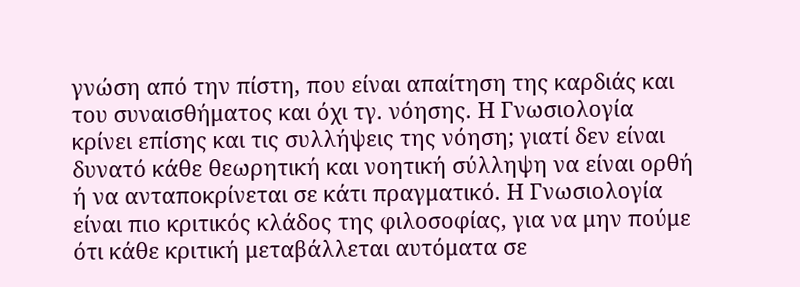γνώση από την πίστη, που είναι απαίτηση της καρδιάς και του συναισθήματος και όχι τγ. νόησης. Η Γνωσιολογία κρίνει επίσης και τις συλλήψεις της νόηση; γιατί δεν είναι δυνατό κάθε θεωρητική και νοητική σύλληψη να είναι ορθή ή να ανταποκρίνεται σε κάτι πραγματικό. Η Γνωσιολογία είναι πιο κριτικός κλάδος της φιλοσοφίας, για να μην πούμε ότι κάθε κριτική μεταβάλλεται αυτόματα σε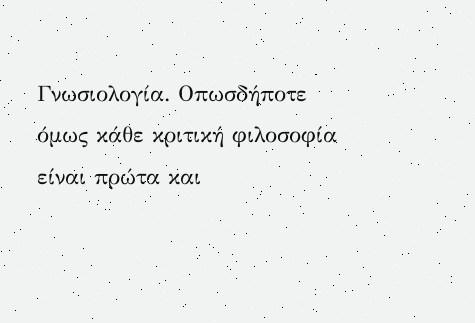Γνωσιολογία. Οπωσδήποτε όμως κάθε κριτική φιλοσοφία είναι πρώτα και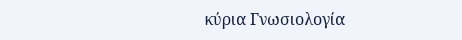κύρια Γνωσιολογία